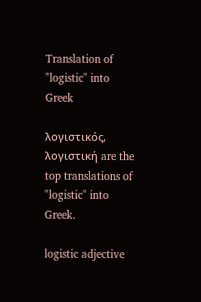Translation of "logistic" into Greek

λογιστικός, λογιστική are the top translations of "logistic" into Greek.

logistic adjective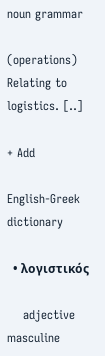noun grammar

(operations) Relating to logistics. [..]

+ Add

English-Greek dictionary

  • λογιστικός

    adjective masculine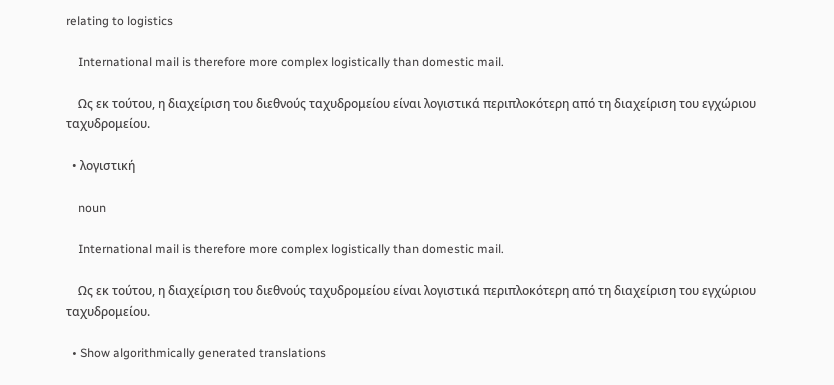relating to logistics

    International mail is therefore more complex logistically than domestic mail.

    Ως εκ τούτου, η διαχείριση του διεθνούς ταχυδρομείου είναι λογιστικά περιπλοκότερη από τη διαχείριση του εγχώριου ταχυδρομείου.

  • λογιστική

    noun

    International mail is therefore more complex logistically than domestic mail.

    Ως εκ τούτου, η διαχείριση του διεθνούς ταχυδρομείου είναι λογιστικά περιπλοκότερη από τη διαχείριση του εγχώριου ταχυδρομείου.

  • Show algorithmically generated translations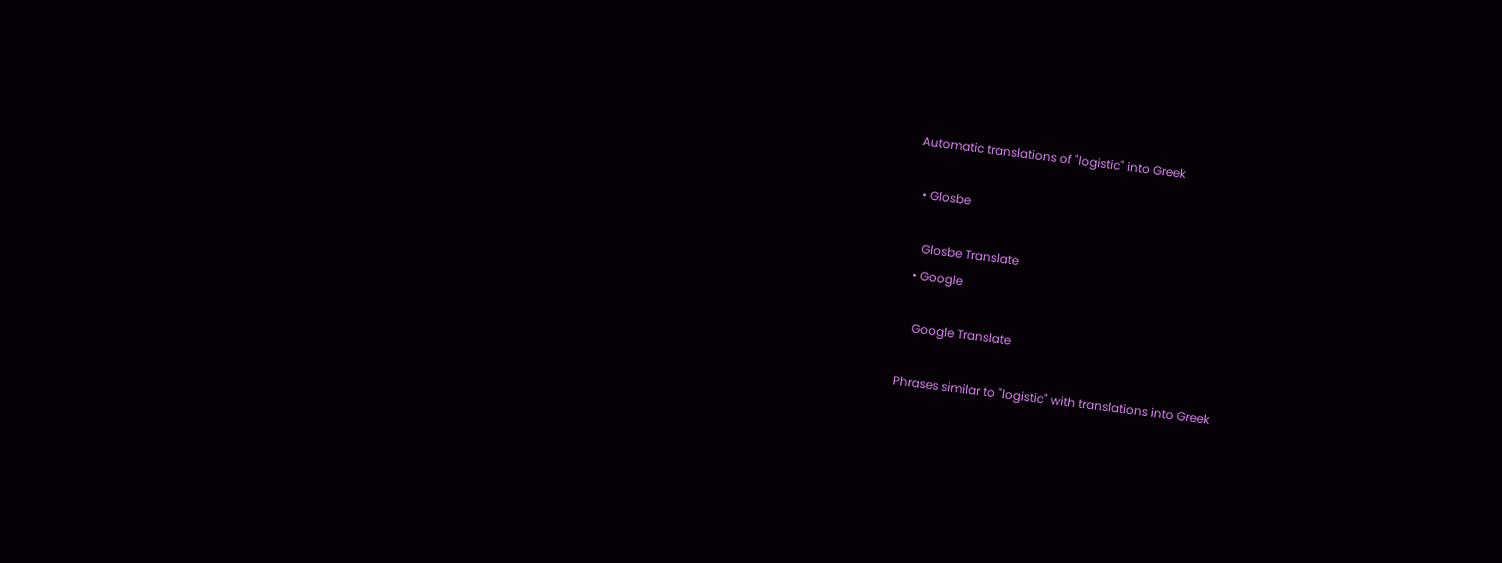Automatic translations of "logistic" into Greek

  • Glosbe

    Glosbe Translate
  • Google

    Google Translate

Phrases similar to "logistic" with translations into Greek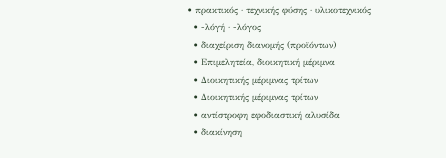• πρακτικός · τεχνικής φύσης · υλικοτεχνικός
  • -λόγή · -λόγος
  • διαχείριση διανομής (προϊόντων)
  • Επιμελητεία, διοικητική μέριμνα
  • Διοικητικής μέριμνας τρίτων
  • Διοικητικής μέριμνας τρίτων
  • αντίστροφη εφοδιαστική αλυσίδα
  • διακίνηση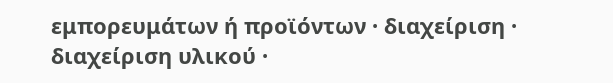εμπορευμάτων ή προϊόντων · διαχείριση · διαχείριση υλικού ·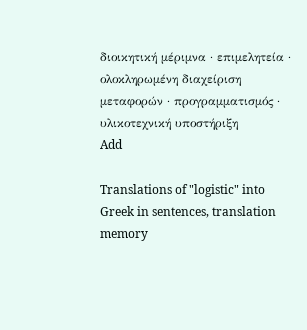διοικητική μέριμνα · επιμελητεία · ολοκληρωμένη διαχείριση μεταφορών · προγραμματισμός · υλικοτεχνική υποστήριξη
Add

Translations of "logistic" into Greek in sentences, translation memory